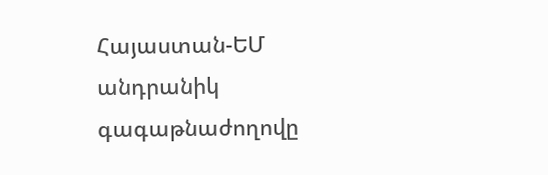Հայաստան-ԵՄ անդրանիկ գագաթնաժողովը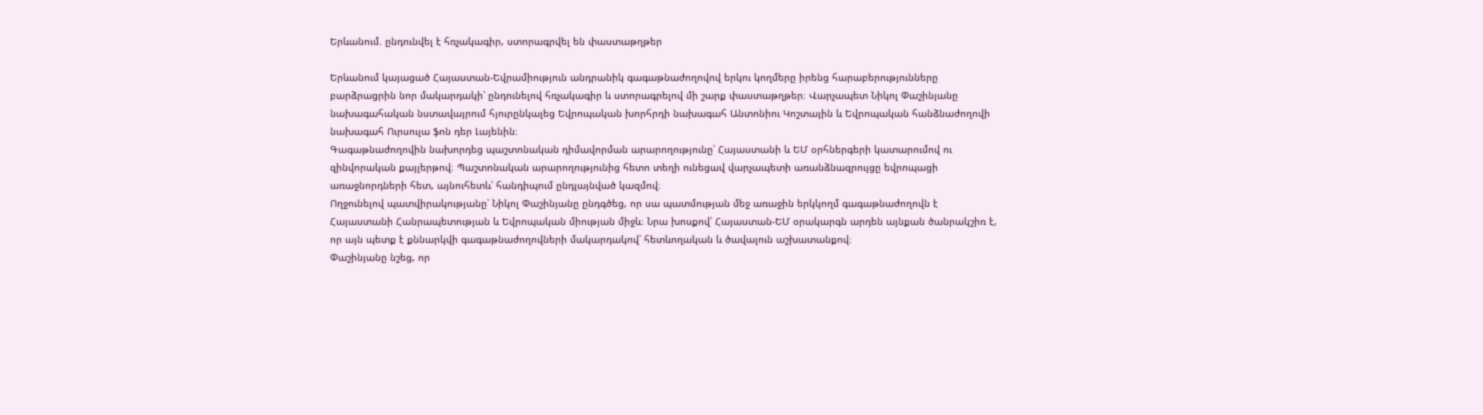Երևանում. ընդունվել է հռչակագիր, ստորագրվել են փաստաթղթեր

Երևանում կայացած Հայաստան-Եվրամիություն անդրանիկ գագաթնաժողովով երկու կողմերը իրենց հարաբերությունները բարձրացրին նոր մակարդակի՝ ընդունելով հռչակագիր և ստորագրելով մի շարք փաստաթղթեր։ Վարչապետ Նիկոլ Փաշինյանը նախագահական նստավայրում հյուրընկալեց Եվրոպական խորհրդի նախագահ Անտոնիու Կոշտային և Եվրոպական հանձնաժողովի նախագահ Ուրսուլա ֆոն դեր Լայենին։
Գագաթնաժողովին նախորդեց պաշտոնական դիմավորման արարողությունը՝ Հայաստանի և ԵՄ օրհներգերի կատարումով ու զինվորական քայլերթով։ Պաշտոնական արարողությունից հետո տեղի ունեցավ վարչապետի առանձնազրույցը եվրոպացի առաջնորդների հետ, այնուհետև՝ հանդիպում ընդլայնված կազմով։
Ողջունելով պատվիրակությանը՝ Նիկոլ Փաշինյանը ընդգծեց, որ սա պատմության մեջ առաջին երկկողմ գագաթնաժողովն է Հայաստանի Հանրապետության և Եվրոպական միության միջև։ Նրա խոսքով՝ Հայաստան-ԵՄ օրակարգն արդեն այնքան ծանրակշիռ է, որ այն պետք է քննարկվի գագաթնաժողովների մակարդակով՝ հետևողական և ծավալուն աշխատանքով։
Փաշինյանը նշեց, որ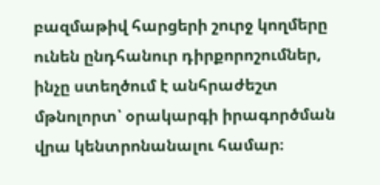բազմաթիվ հարցերի շուրջ կողմերը ունեն ընդհանուր դիրքորոշումներ, ինչը ստեղծում է անհրաժեշտ մթնոլորտ՝ օրակարգի իրագործման վրա կենտրոնանալու համար։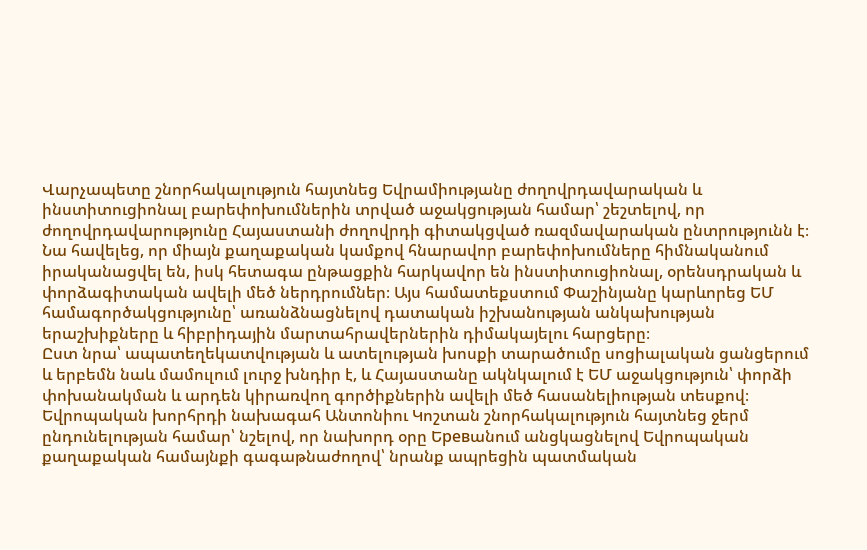Վարչապետը շնորհակալություն հայտնեց Եվրամիությանը ժողովրդավարական և ինստիտուցիոնալ բարեփոխումներին տրված աջակցության համար՝ շեշտելով, որ ժողովրդավարությունը Հայաստանի ժողովրդի գիտակցված ռազմավարական ընտրությունն է։
Նա հավելեց, որ միայն քաղաքական կամքով հնարավոր բարեփոխումները հիմնականում իրականացվել են, իսկ հետագա ընթացքին հարկավոր են ինստիտուցիոնալ, օրենսդրական և փորձագիտական ավելի մեծ ներդրումներ։ Այս համատեքստում Փաշինյանը կարևորեց ԵՄ համագործակցությունը՝ առանձնացնելով դատական իշխանության անկախության երաշխիքները և հիբրիդային մարտահրավերներին դիմակայելու հարցերը։
Ըստ նրա՝ ապատեղեկատվության և ատելության խոսքի տարածումը սոցիալական ցանցերում և երբեմն նաև մամուլում լուրջ խնդիր է, և Հայաստանը ակնկալում է ԵՄ աջակցություն՝ փորձի փոխանակման և արդեն կիրառվող գործիքներին ավելի մեծ հասանելիության տեսքով։
Եվրոպական խորհրդի նախագահ Անտոնիու Կոշտան շնորհակալություն հայտնեց ջերմ ընդունելության համար՝ նշելով, որ նախորդ օրը Եревանում անցկացնելով Եվրոպական քաղաքական համայնքի գագաթնաժողով՝ նրանք ապրեցին պատմական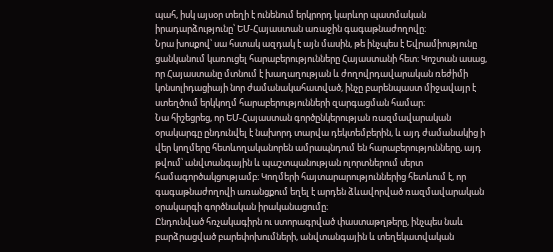պահ, իսկ այսօր տեղի է ունենում երկրորդ կարևոր պատմական իրադարձությունը՝ ԵՄ-Հայաստան առաջին գագաթնաժողովը։
Նրա խոսքով՝ սա հստակ ազդակ է այն մասին, թե ինչպես է Եվրամիությունը ցանկանում կառուցել հարաբերությունները Հայաստանի հետ։ Կոշտան ասաց, որ Հայաստանը մտնում է խաղաղության և ժողովրդավարական ռեժիմի կոնսոլիդացիայի նոր ժամանակահատված, ինչը բարենպաստ միջավայր է ստեղծում երկկողմ հարաբերությունների զարգացման համար։
Նա հիշեցրեց, որ ԵՄ-Հայաստան գործընկերության ռազմավարական օրակարգը ընդունվել է նախորդ տարվա դեկտեմբերին, և այդ ժամանակից ի վեր կողմերը հետևողականորեն ամրապնդում են հարաբերությունները, այդ թվում՝ անվտանգային և պաշտպանության ոլորտներում սերտ համագործակցությամբ։ Կողմերի հայտարարություններից հետևում է, որ գագաթնաժողովի առանցքում եղել է արդեն ձևավորված ռազմավարական օրակարգի գործնական իրականացումը։
Ընդունված հռչակագիրն ու ստորագրված փաստաթղթերը, ինչպես նաև բարձրացված բարեփոխումների, անվտանգային և տեղեկատվական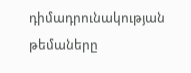դիմադրունակության թեմաները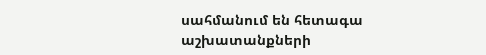սահմանում են հետագա աշխատանքների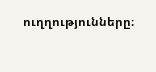ուղղությունները։